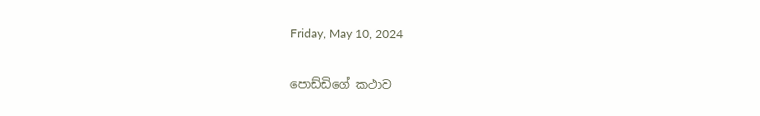Friday, May 10, 2024

පොඩ්ඩිගේ කථාව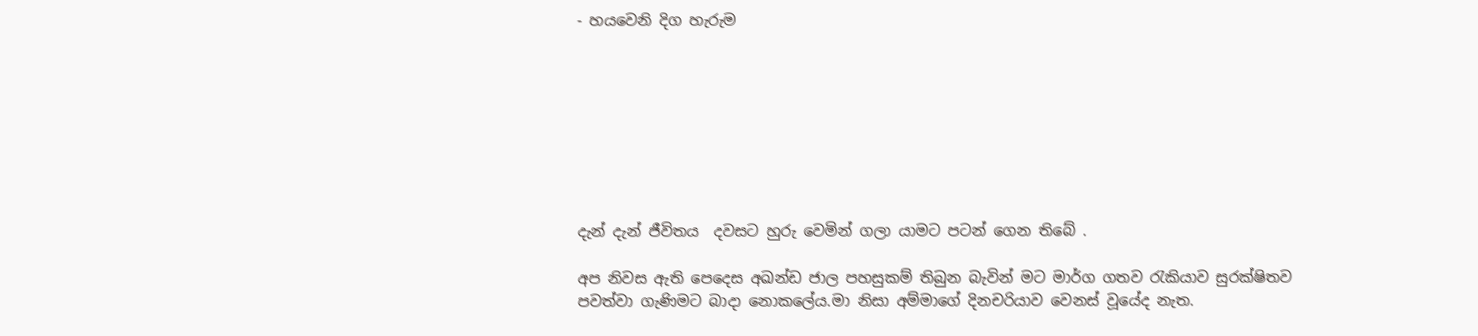- හයවෙනි දිග හැරුම








දැන් දැන් ජීවිතය  දවසට හුරු වෙමින් ගලා යාමට පටන් ගෙන තිබේ .

අප නිවස ඇති පෙදෙස අඛන්ඩ ජාල පහසුකම් තිබුන බැවින් මට මාර්ග ගතව රැකියාව සුරක්ෂිතව පවත්වා ගැණිමට බාදා නොකලේය.මා නිසා අම්මාගේ දිනචරියාව වෙනස් වූයේද නැත.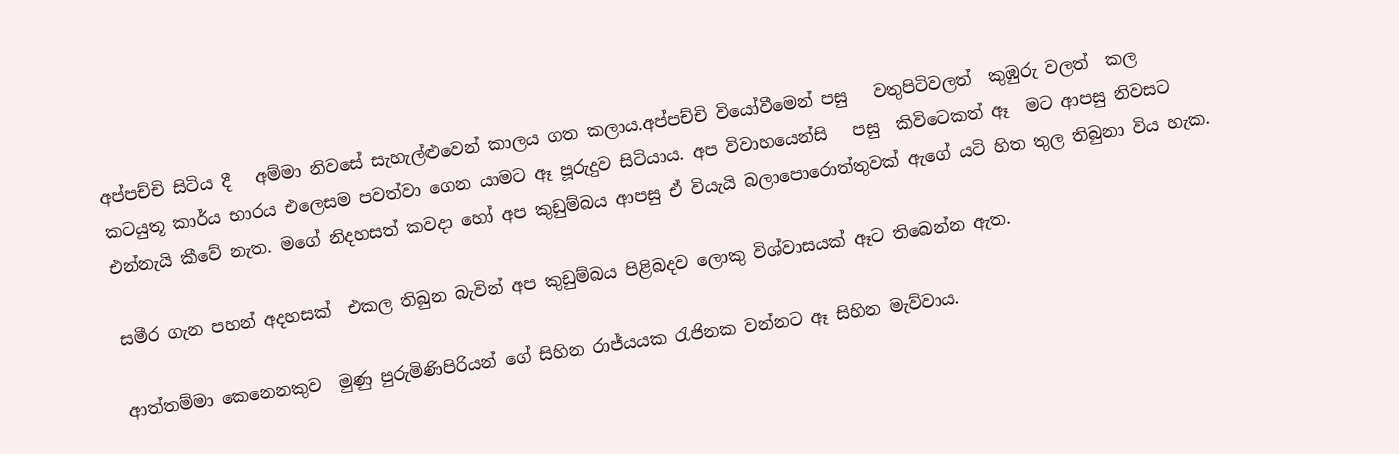අප්පච්චි සිටිය දී   අම්මා නිවසේ සැහැල්ළුවෙන් කාලය ගත කලාය.අප්පච්චි වියෝවීමෙන් පසු   වතුපිටිවලත්  කුඹුරු වලත්  කල කටයුතූ කාර්ය භාරය එලෙසම පවත්වා ගෙන යාමට ඈ පූරුදුව සිටියාය. අප විවාහයෙන්සි   පසු  කිවිටෙකත් ඈ  මට ආපසු නිවසට එන්නැයි කීවේ නැත. මගේ නිදහසත් කවදා හෝ අප කුඩුම්බය ආපසු ඒ වියැයි බලාපොරොත්තුවක් ඇගේ යටි හිත තුල තිබුනා විය හැක.

සමීර ගැන පහන් අදහසක්  එකල තිබුන බැවින් අප කුඩුම්බය පිළිබදව ලොකු විශ්වාසයක් ඈට තිබෙන්න ඇත.

ආත්තම්මා කෙනෙනකුව  මුණු පුරුමිණිපිරියන් ගේ සිහින රාජ්යයක රැජිනක වන්නට ඈ සිහින මැව්වාය.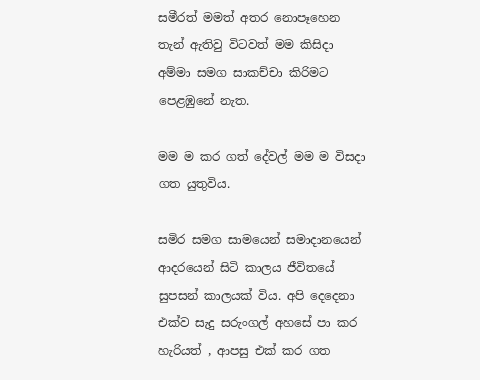සමීරත් මමත් අතර නොපෑහෙන තැන් ඇතිවු විටවත් මම කිසිදා අම්මා සමග සාකච්චා කිරිමට පෙළඹුනේ නැත.

මම ම කර ගත් දේවල් මම ම විසදා ගත යුතුවිය.

සමිර සමග සාමයෙන් සමාදානයෙන් ආදරයෙන් සිටි කාලය ජීවිතයේ සුපසන් කාලයක් විය. අපි දෙදෙනා එක්ව සැදු සරුංගල් අහසේ පා කර හැරියත් , ආපසු එක් කර ගත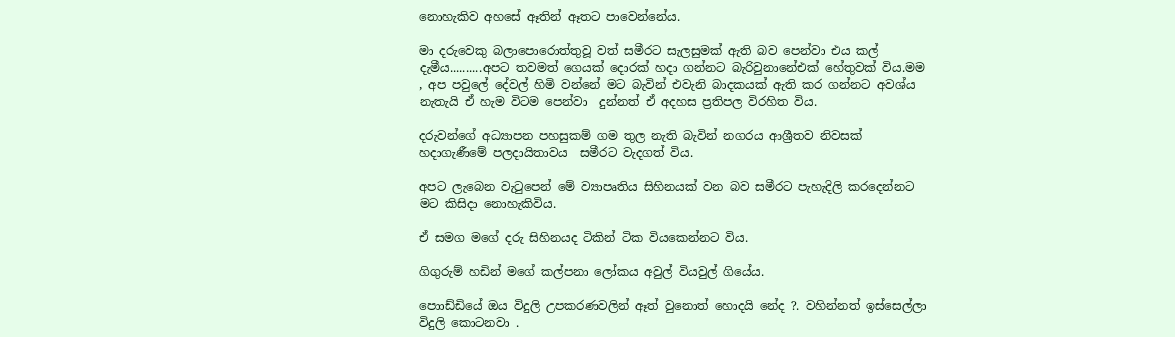නොහැකිව අහසේ ඈතින් ඈතට පාවෙන්නේය.

මා දරුවෙකු බලාපොරොත්තුවූ වත් සමීරට සැලසුමක් ඇති බව පෙන්වා එය කල් දැමීය..........අපට තවමත් ගෙයක් දොරක් හදා ගන්නට බැරිවුනානේඑක් හේතුවක් විය.මම  , අප පවුලේ දේවල් හිමි වන්නේ මට බැවින් එවැනි බාදකයක් ඇති කර ගන්නට අවශ්ය නැතැයි ඒ හැම විටම පෙන්වා  දුන්නත් ඒ අදහස ප්‍රතිපල විරහිත විය.

දරුවන්ගේ අධ්‍යාපන පහසුකම් ගම තුල නැති බැවින් නගරය ආශ්‍රීතව නිවසක් හදාගැණීමේ පලදායිතාවය  සමීරට වැදගත් විය.

අපට ලැබෙන වැටුපෙන් මේ ව්‍යාපෘතිය සිහිනයක් වන බව සමීරට පැහැදිලි කරදෙන්නට මට කිසිදා නොහැකිවිය.

ඒ සමග මගේ දරු සිහිනයද ටිකින් ටික වියකෙන්නට විය.

ගිගුරුම් හඩින් මගේ කල්පනා ලෝකය අවුල් වියවුල් ගියේය.

පොාඩ්ඩියේ ඔය විදුලි උපකරණවලින් ඈත් වුනොත් හොදයි නේද ?. වහින්නත් ඉස්සෙල්ලා විදුලි කොටනවා .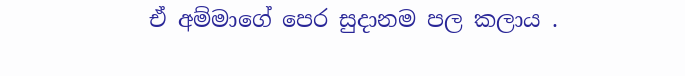ඒ අම්මාගේ පෙර සුදානම පල කලාය .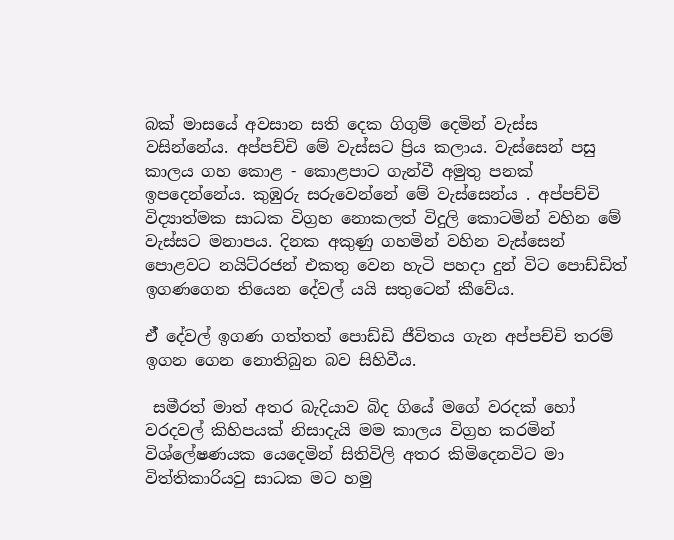බක් මාසයේ අවසාන සති දෙක ගිගුම් දෙමින් වැස්ස  වසින්නේය. අප්පච්චි මේ වැස්සට ප්‍රිය කලාය. වැස්සෙන් පසු කාලය ගහ කොළ - කොළපාට ගැන්වී අමුතු පනක් ඉපදෙන්නේය. කුඹුරු සරුවෙන්නේ මේ වැස්සෙන්ය . අප්පච්චි විද්‍යාත්මක සාධක විග්‍රහ නොකලත් විදුලි කොටමින් වහින මේ වැස්සට මනාපය. දිනක අකුණු ගහමින් වහින වැස්සෙන් පොළවට නයිට්රජන් එකතු වෙන හැටි පහදා දුන් විට පොඩ්ඩිත් ඉගණගෙන තියෙන දේවල් යයි සතුටෙන් කීවේය.

ඒ් දේවල් ඉගණ ගත්තත් පොඩ්ඩි ජීවිතය ගැන අප්පච්චි තරම් ඉගන ගෙන නොතිබුන බව සිහිවීය.

 සමීරත් මාත් අතර බැදියාව බිද ගියේ මගේ වරදක් හෝ වරදවල් කිහිපයක් නිසාදැයි මම කාලය විග්‍රහ කරමින් විශ්ලේෂණයක යෙදෙමින් සිතිවිලි අතර කිමිදෙනවිට මා විත්තිකාරියවු සාධක මට හමු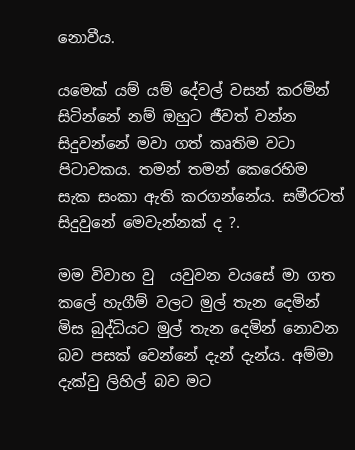නොවීය.

යමෙක් යම් යම් දේවල් වසන් කරමින් සිටින්නේ නම් ඔහුට ජීවත් වන්න සිදුවන්නේ මවා ගත් කෘතිම වටා පිටාවකය. තමන් තමන් කෙරෙහිම  සැක සංකා ඇති කරගන්නේය. සමීරටත් සිදුවුනේ මෙවැන්නක් ද ?.

මම විවාහ වු  යවුවන වයසේ මා ගත කලේ හැගීම් වලට මුල් තැන දෙමින් මිස බුද්ධියට මුල් තැන දෙමින් නොවන බව පසක් වෙන්නේ දැන් දැන්ය. අම්මා දැක්වු ලිහිල් බව මට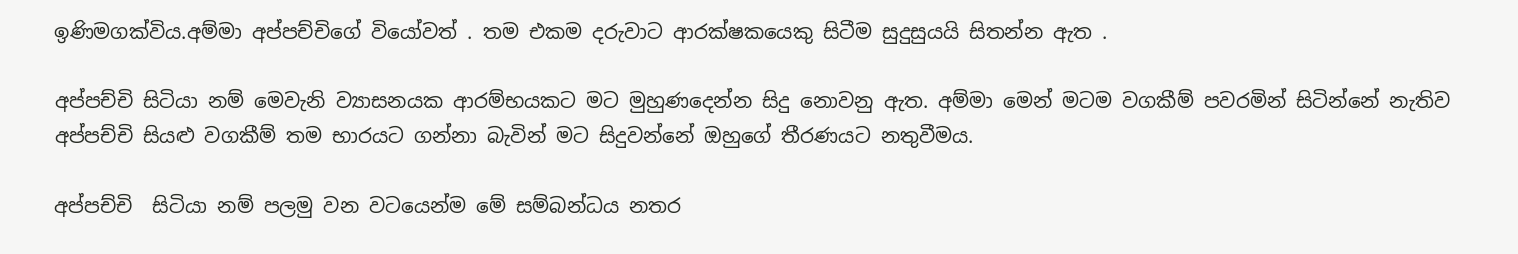ඉණිමගක්විය.අම්මා අප්පච්චිගේ වියෝවත් . තම එකම දරුවාට ආරක්ෂකයෙකු සිටීම සුදුසුයයි සිතන්න ඇත .

අප්පච්චි සිටියා නම් මෙවැනි ව්‍යාසනයක ආරම්භයකට මට මුහුණදෙන්න සිදු නොවනු ඇත. අම්මා මෙන් මටම වගකීම් පවරමින් සිටින්නේ නැතිව අප්පච්චි සියළු වගකීම් තම භාරයට ගන්නා බැවින් මට සිදුවන්නේ ඔහුගේ තීරණයට නතුවීමය.

අප්පච්චි  සිටියා නම් පලමු වන වටයෙන්ම මේ සම්බන්ධය නතර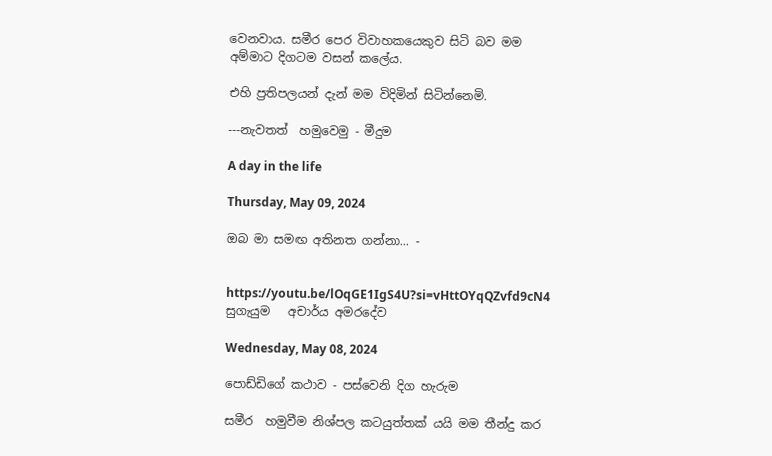වෙනවාය. සමීර පෙර විවාහකයෙකුව සිටි බව මම අම්මාට දිගටම වසන් කලේය.

එහි ප්‍රතිපලයන් දැන් මම විදිමින් සිටින්නෙමි.

---නැවතත්  හමුවෙමු - මීදුම

A day in the life

Thursday, May 09, 2024

ඔබ මා සමඟ අතිනත ගන්නා... -


https://youtu.be/lOqGE1IgS4U?si=vHttOYqQZvfd9cN4
සුගැයුම   අචාර්ය අමරදේව

Wednesday, May 08, 2024

පොඩ්ඩිගේ කථාව - පස්වෙනි දිග හැරුම

සමීර  හමුවීම නිශ්පල කටයුත්තක් යයි මම තීන්දු කර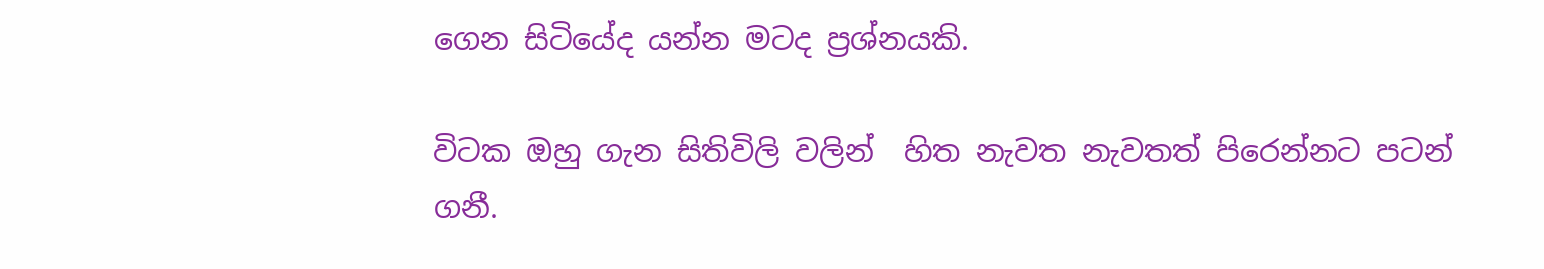ගෙන සිටියේද යන්න මටද ප්‍රශ්නයකි.

විටක ඔහු ගැන සිතිවිලි වලින්  හිත නැවත නැවතත් පිරෙන්නට පටන් ගනී.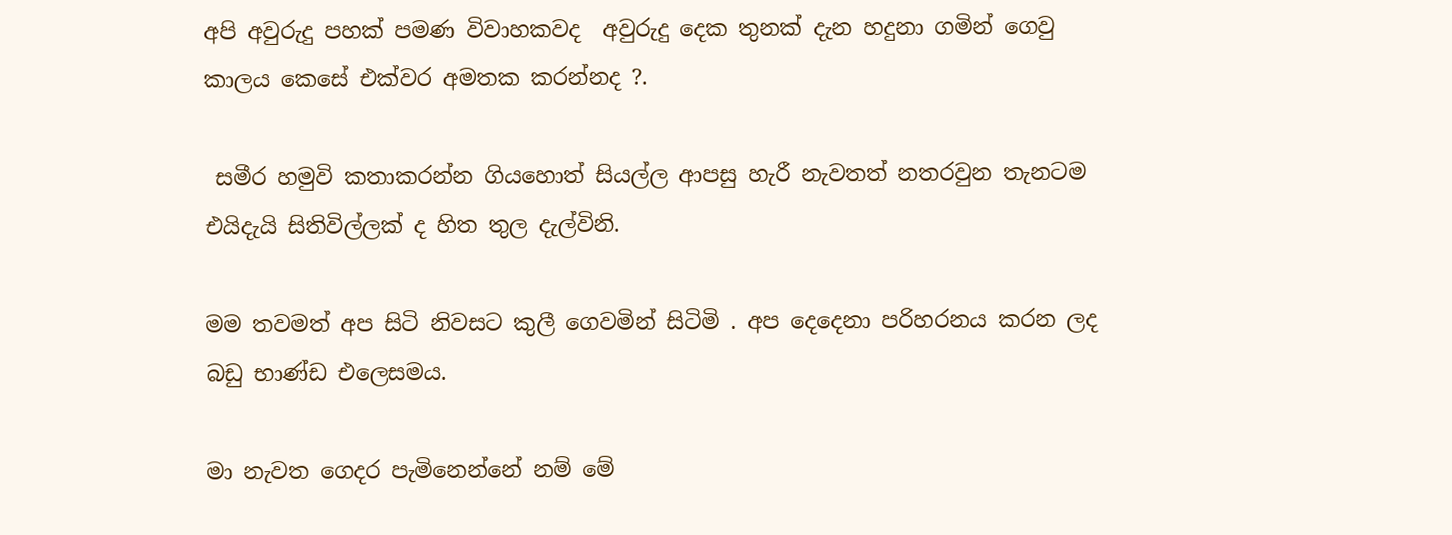අපි අවුරුදු පහක් පමණ විවාහකවද  අවුරුදු දෙක තුනක් දැන හදුනා ගමින් ගෙවු කාලය කෙසේ එක්වර අමතක කරන්නද ?.

 සමීර හමුවි කතාකරන්න ගියහොත් සියල්ල ආපසු හැරී නැවතත් නතරවුන තැනටම එයිදැයි සිතිවිල්ලක් ද හිත තුල දැල්විනි.

මම තවමත් අප සිටි නිවසට කුලී ගෙවමින් සිටිමි . අප දෙදෙනා පරිහරනය කරන ලද බඩු භාණ්ඩ එලෙසමය.

මා නැවත ගෙදර පැමිනෙන්නේ නම් මේ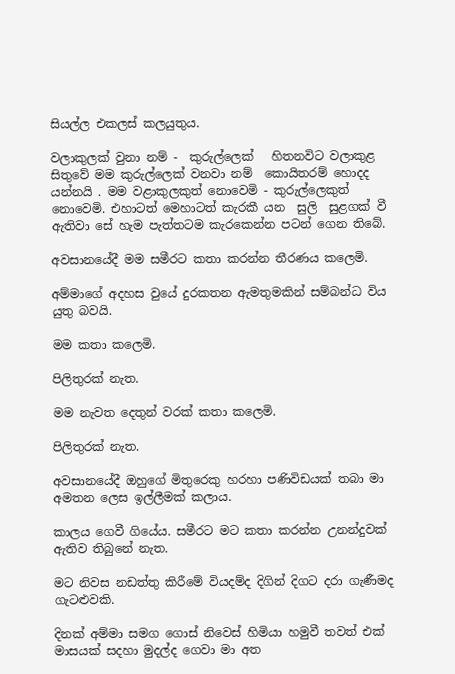සියල්ල එකලස් කලයුතුය.

වලාකුලක් වුනා නම් -  කුරුල්ලෙක්   හිතනවිට වලාකුළ සිතුවේ මම කුරුල්ලෙක් වනවා නම්  කොයිතරම් හොදද යන්නයි . මම වළාකුලකුත් නොවෙමි - කුරුල්ලෙකුත් නොවෙමි. එහාටත් මෙහාටත් කැරකී යන  සුලි  සුළගක් වී ඇතිවා සේ හැම පැත්තටම කැරකෙන්න පටන් ගෙන තිබේ.

අවසානයේදී මම සමීරට කතා කරන්න තීරණය කලෙමි.

අම්මාගේ අදහස වුයේ දුරකතන ඇමතුමකින් සම්බන්ධ විය යුතු බවයි.

මම කතා කලෙමි.

පිලිතුරක් නැත.

මම නැවත දෙතුන් වරක් කතා කලෙමි.

පිලිතුරක් නැත.

අවසානයේදී ඔහුගේ මිතුරෙකු හරහා පණිවිඩයක් තබා මා අමතන ලෙස ඉල්ලීමක් කලාය.

කාලය ගෙවී ගියේය. සමීරට මට කතා කරන්න උනන්දුවක් ඇතිව තිබුනේ නැත.

මට නිවස නඩත්තු කිරීමේ වියදම්ද දිගින් දිගට දරා ගැණීමද ගැටළුවකි.

දිනක් අම්මා සමග ගොස් නිවෙස් හිමියා හමුවී තවත් එක් මාසයක් සදහා මුදල්ද ගෙවා මා අත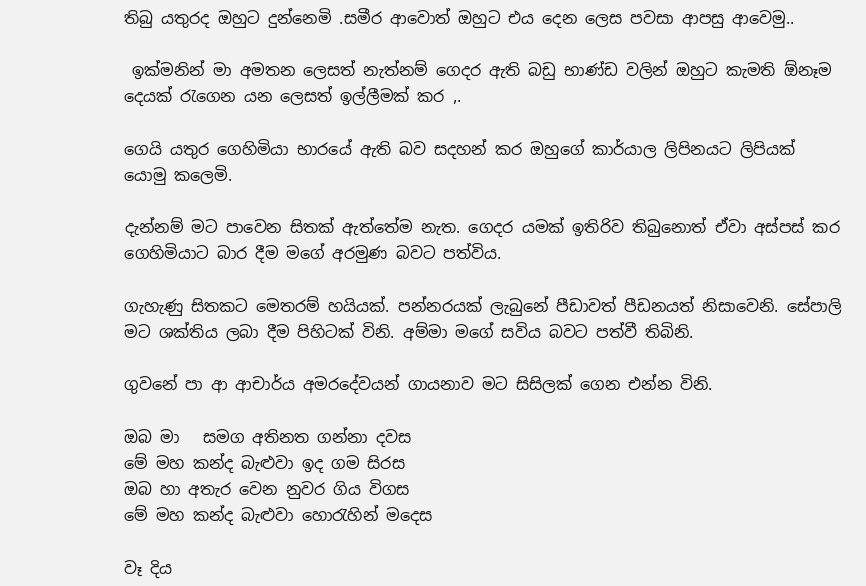තිබු යතුරද ඔහුට දුන්නෙමි .සමීර ආවොත් ඔහුට එය දෙන ලෙස පවසා ආපසු ආවෙමු..

 ඉක්මනින් මා අමතන ලෙසත් නැත්නම් ගෙදර ඇති බඩු භාණ්ඩ වලින් ඔහුට කැමති ඕනෑම දෙයක් රැගෙන යන ලෙසත් ඉල්ලීමක් කර ,.

ගෙයි යතුර ගෙහිමියා භාරයේ ඇති බව සදහන් කර ඔහුගේ කාර්යාල ලිපිනයට ලිපියක් යොමු කලෙමි.

දැන්නම් මට පාවෙන සිතක් ඇත්තේම නැත. ගෙදර යමක් ඉතිරිව තිබුනොත් ඒවා අස්පස් කර ගෙහිමියාට බාර දීම මගේ අරමුණ බවට පත්විය.

ගැහැණු සිතකට මෙතරම් හයියක්. පන්නරයක් ලැබුනේ පීඩාවත් පීඩනයත් නිසාවෙනි. සේපාලි මට ශක්තිය ලබා දීම පිහිටක් විනි. අම්මා මගේ සවිය බවට පත්වී තිබිනි.

ගුවනේ පා ආ ආචාර්ය අමරදේවයන් ගායනාව මට සිසිලක් ගෙන එන්න විනි.

ඔබ මා   සමග අතිනත ගන්නා දවස
මේ මහ කන්ද බැළුවා ඉද ගම සිරස
ඔබ හා අතැර වෙන නුවර ගිය විගස
මේ මහ කන්ද බැළුවා හොරැහින් මදෙස

වෑ දිය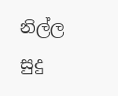නිල්ල සුදු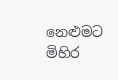නෙළුමට මිහිර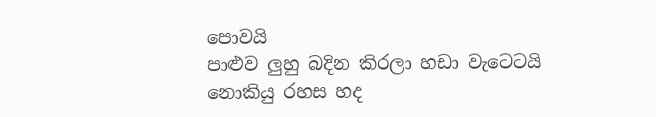පොවයි
පාළුව ලුහු බදින කිරලා හඩා වැටෙටයි
නොකියු රහස හද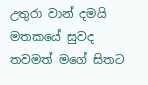උතුරා වාන් දමයි
මතකයේ සුවද තවමත් මගේ සිතට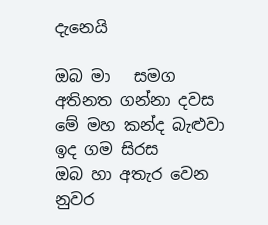දැනෙයි

ඔබ මා   සමග අතිනත ගන්නා දවස
මේ මහ කන්ද බැළුවා ඉද ගම සිරස
ඔබ හා අතැර වෙන නුවර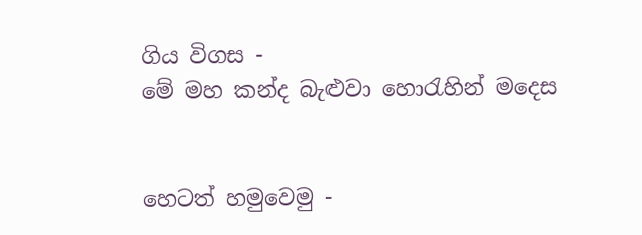ගිය විගස -
මේ මහ කන්ද බැළුවා හොරැහින් මදෙස


හෙටත් හමුවෙමු -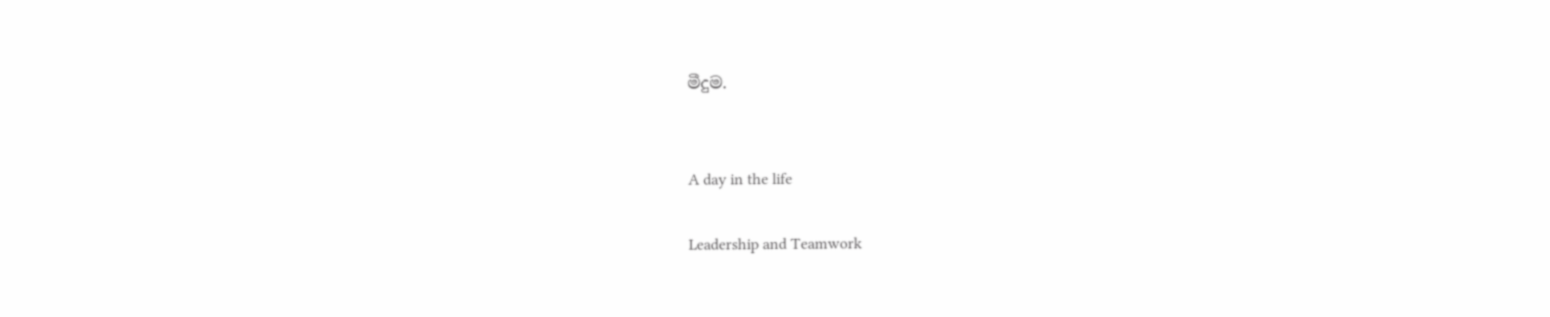මීදුම.


A day in the life

Leadership and Teamwork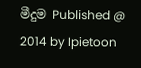මීදුම Published @ 2014 by Ipietoon